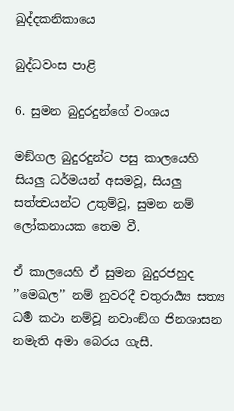ඛුද්දකනිකායෙ

බුද්ධවංස පාළි

6. සුමන බුදුරදුන්ගේ වංශය

මඞ්ගල බුදුරදුන්ට පසු කාලයෙහි සියලු ධර්මයන් අසමවූ, සියලු සත්ත්‍වයන්ට උතුම්වූ, සුමන නම් ලෝකනායක තෙම වී.

ඒ කාලයෙහි ඒ සුමන බුදුරජහුද ’’මෙඛල’’ නම් නුවරදී චතුරාර්‍ය්‍ය සත්‍ය ධර්‍ම කථා නම්වූ නවාංඞ්ග ජිනශාසන නමැති අමා බෙරය ගැසී.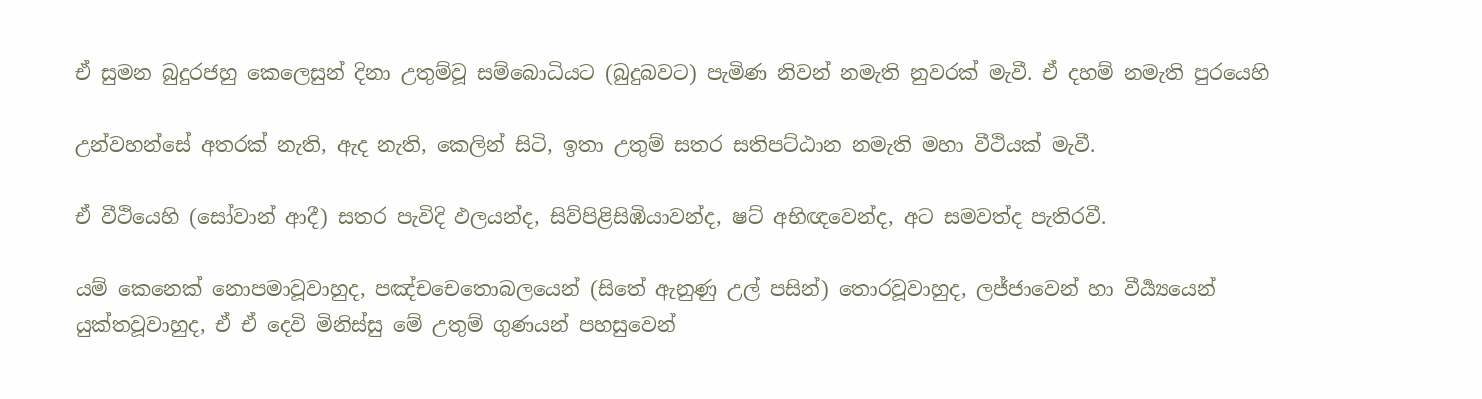ඒ සුමන බුදුරජහු කෙලෙසුන් දිනා උතුම්වූ සම්බොධියට (බුදුබවට) පැමිණ නිවන් නමැති නුවරක් මැවී. ඒ දහම් නමැති පුරයෙහි

උන්වහන්සේ අතරක් නැති, ඇද නැති, කෙලින් සිටි, ඉතා උතුම් සතර සතිපට්ඨාන නමැති මහා වීථියක් මැවී.

ඒ වීථියෙහි (සෝවාන් ආදී) සතර පැවිදි ඵලයන්ද, සිව්පිළිසිඹියාවන්ද, ෂට් අභිඥවෙන්ද, අට සමවත්ද පැතිරවී.

යම් කෙනෙක් නොපමාවූවාහුද, පඤ්චචෙතොබලයෙන් (සිතේ ඇනුණු උල් පසින්) තොරවූවාහුද, ලජ්ජාවෙන් හා වීර්‍ය්‍යයෙන් යුක්තවූවාහුද, ඒ ඒ දෙවි මිනිස්සු මේ උතුම් ගුණයන් පහසුවෙන්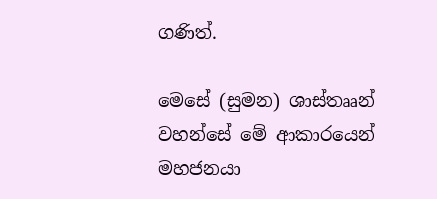ගණිත්.

මෙසේ (සුමන) ශාස්තෲන් වහන්සේ මේ ආකාරයෙන් මහජනයා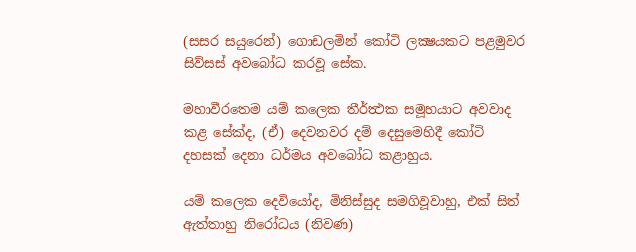(සසර සයුරෙන්) ගොඩලමින් කෝටි ලක්‍ෂයකට පළමුවර සිව්සස් අවබෝධ කරවූ සේක.

මහාවීරතෙම යම් කලෙක තීර්ත්‍ථක සමූහයාට අවවාද කළ සේක්ද, (ඒ) දෙවනවර දම් දෙසුමෙහිදී කෝටි දහසක් දෙනා ධර්මය අවබෝධ කළාහුය.

යම් කලෙක දෙවියෝද, මිනිස්සුද සමගිවූවාහු, එක් සිත් ඇත්තාහු නිරෝධය (නිවණ)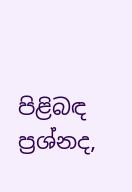පිළිබඳ ප්‍රශ්නද,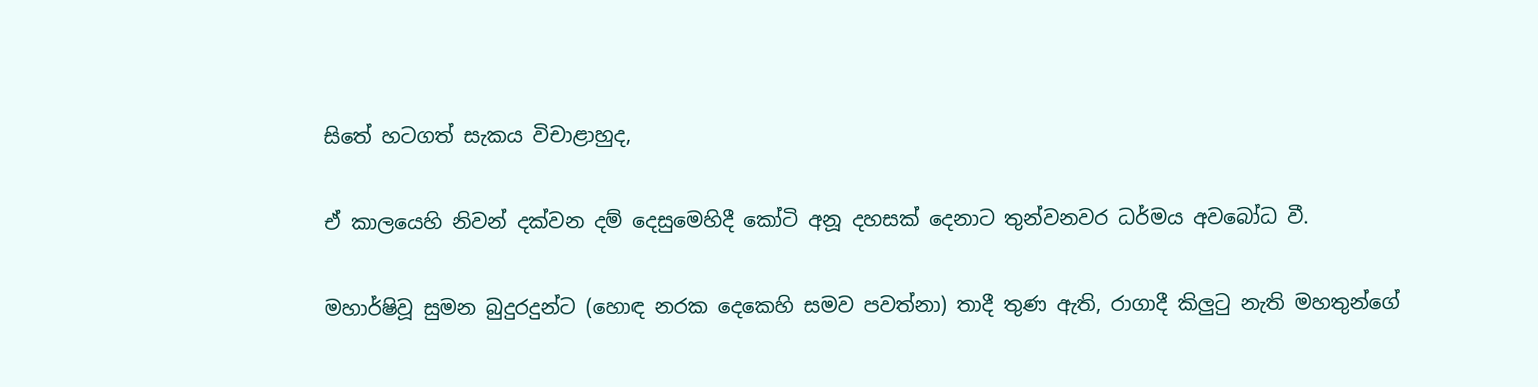සිතේ හටගත් සැකය විචාළාහුද,

ඒ කාලයෙහි නිවන් දක්වන දම් දෙසුමෙහිදී කෝටි අනූ දහසක් දෙනාට තුන්වනවර ධර්මය අවබෝධ වී.

මහාර්ෂිවූ සුමන බුදුරදුන්ට (හොඳ නරක දෙකෙහි සමව පවත්නා) තාදී තුණ ඇති, රාගාදී කිලුටු නැති මහතුන්ගේ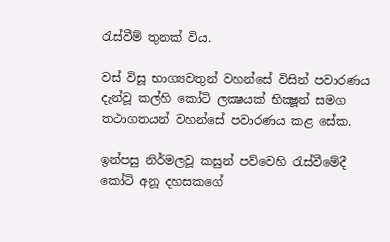රැස්වීම් තුනක් විය.

වස් විසූ භාග්‍යවතුන් වහන්සේ විසින් පවාරණය දැන්වූ කල්හි කෝටි ලක්‍ෂයක් භික්‍ෂූන් සමග තථාගතයන් වහන්සේ පවාරණය කළ සේක.

ඉන්පසු නිර්මලවූ කසුන් පව්වෙහි රැස්වීමේදී කෝටි අනූ දහසකගේ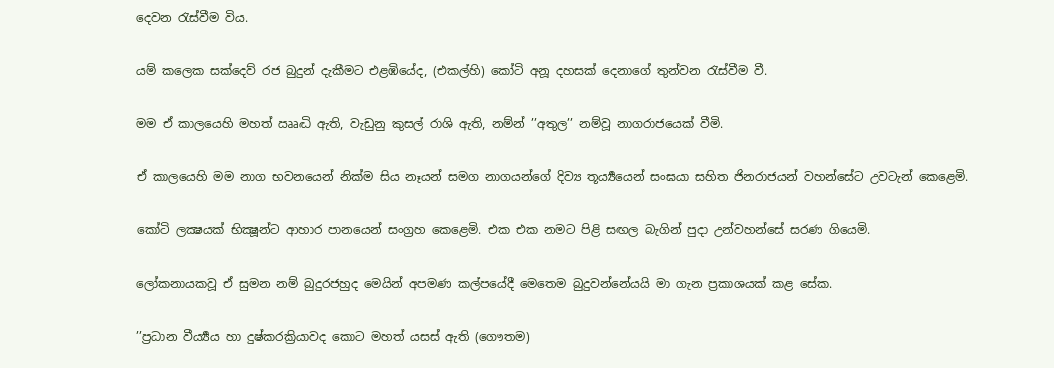දෙවන රැස්වීම විය.

යම් කලෙක සක්දෙව් රජ බුදුන් දැකීමට එළඹියේද, (එකල්හි) කෝටි අනූ දහසක් දෙනාගේ තුන්වන රැස්වීම වී.

මම ඒ කාලයෙහි මහත් ඎද්‍ධි ඇති, වැඩුනු කුසල් රාශි ඇති, නම්න් ’’අතුල’’ නම්වූ නාගරාජයෙක් වීමි.

ඒ කාලයෙහි මම නාග භවනයෙන් නික්ම සිය නෑයන් සමග නාගයන්ගේ දිව්‍ය තූර්‍ය්‍යයෙන් සංඝයා සහිත ජිනරාජයන් වහන්සේට උවටැන් කෙළෙමි.

කෝටි ලක්‍ෂයක් භික්‍ෂූන්ට ආහාර පානයෙන් සංග්‍රහ කෙළෙමි. එක එක නමට පිළි සඟල බැගින් පුදා උන්වහන්සේ සරණ ගියෙමි.

ලෝකනායකවූ ඒ සුමන නම් බුදුරජහුද මෙයින් අපමණ කල්පයේදී මෙතෙම බුදුවන්නේයයි මා ගැන ප්‍රකාශයක් කළ සේක.

’’ප්‍රධාන වීර්‍ය්‍යය හා දුෂ්කරක්‍රියාවද කොට මහත් යසස් ඇති (ගෞතම)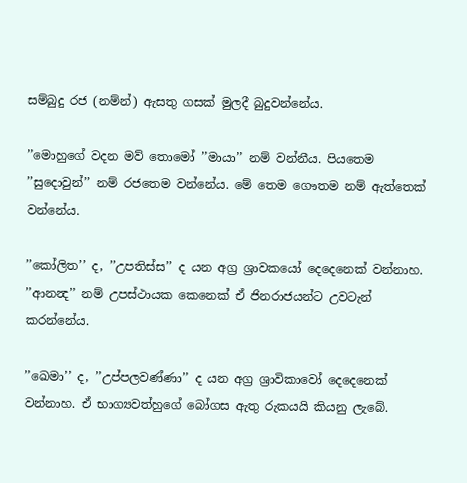සම්බුදු රජ (නම්න්) ඇසතු ගසක් මුලදී බුදුවන්නේය.

’’මොහුගේ වදන මව් තොමෝ ’’මායා’’ නම් වන්නීය. පියතෙම ’’සුදොවුන්’’ නම් රජතෙම වන්නේය. මේ තෙම ගෞතම නම් ඇත්තෙක් වන්නේය.

’’කෝලිත’’ ද, ’’උපතිස්ස’’ ද යන අග්‍ර ශ්‍රාවකයෝ දෙදෙනෙක් වන්නාහ. ’’ආනන්‍ද’’ නම් උපස්ථායක කෙනෙක් ඒ ජිනරාජයන්ට උවටැන් කරන්නේය.

’’ඛෙමා’’ ද, ’’උප්පලවණ්ණා’’ ද යන අග්‍ර ශ්‍රාවිකාවෝ දෙදෙනෙක් වන්නාහ. ඒ භාග්‍යවත්හුගේ බෝගස ඇතු රුකයයි කියනු ලැබේ.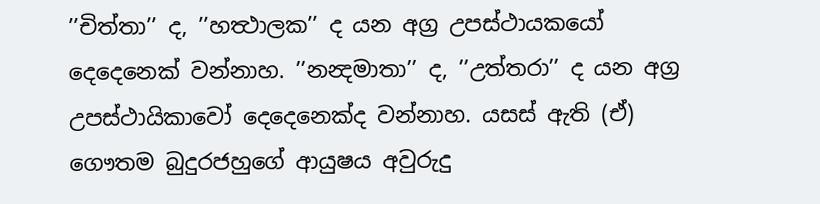’’චිත්තා’’ ද, ’’හත්‍ථාලක’’ ද යන අග්‍ර උපස්ථායකයෝ දෙදෙනෙක් වන්නාහ. ’’නන්‍දමාතා’’ ද, ’’උත්තරා’’ ද යන අග්‍ර උපස්ථායිකාවෝ දෙදෙනෙක්ද වන්නාහ. යසස් ඇති (ඒ) ගෞතම බුදුරජහුගේ ආයුෂය අවුරුදු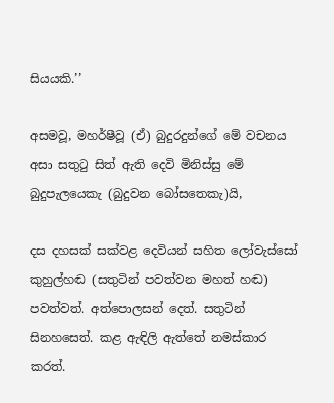සියයකි.’’

අසමවූ, මහර්ෂීවූ (ඒ) බුදුරදුන්ගේ මේ වචනය අසා සතුටු සිත් ඇති දෙවි මිනිස්සු මේ බුදුපැලයෙකැ (බුදුවන බෝසතෙකැ)යි,

දස දහසක් සක්වළ දෙවියන් සහිත ලෝවැස්සෝ කුහුල්හඬ (සතුටින් පවත්වන මහත් හඬ) පවත්වත්. අත්පොලසන් දෙත්. සතුටින් සිනහසෙත්. කළ ඇඳිලි ඇත්තේ නමස්කාර කරත්.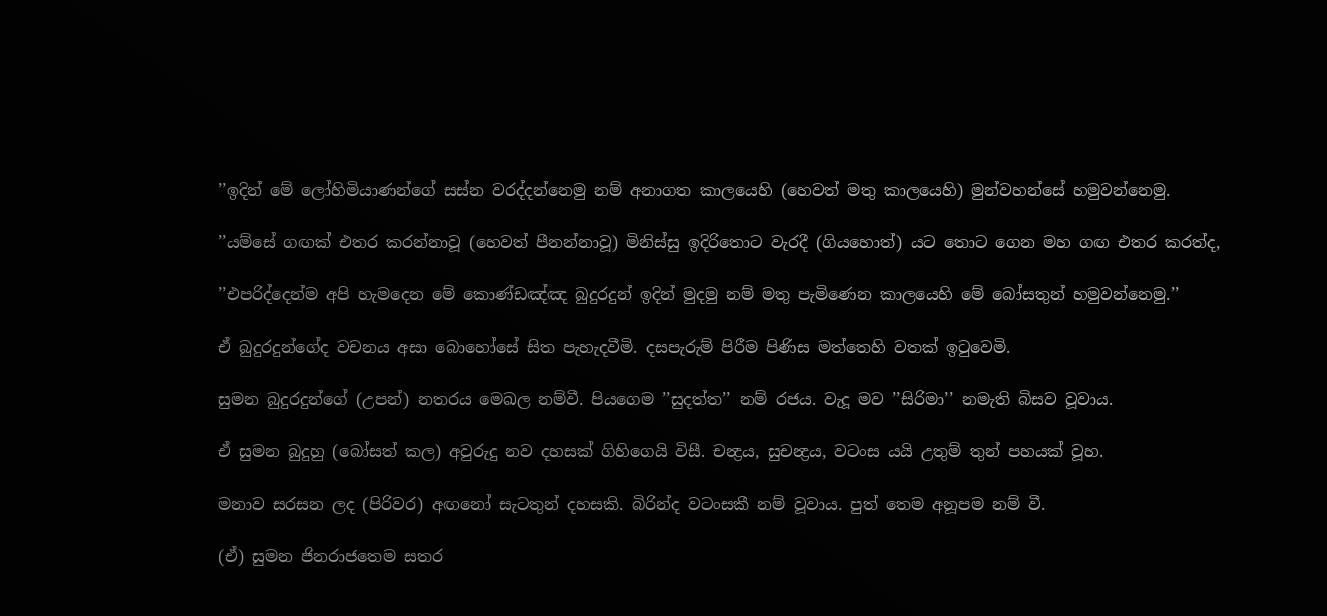’’ඉදින් මේ ලෝහිමියාණන්ගේ සස්න වරද්දන්නෙමු නම් අනාගත කාලයෙහි (හෙවත් මතු කාලයෙහි) මුන්වහන්සේ හමුවන්නෙමු.

’’යම්සේ ගඟක් එතර කරන්නාවූ (හෙවත් පීනන්නාවූ) මිනිස්සු ඉදිරිතොට වැරදී (ගියහොත්) යට තොට ගෙන මහ ගඟ එතර කරත්ද,

’’එපරිද්දෙන්ම අපි හැමදෙන මේ කොණ්ඩඤ්ඤ බුදුරදුන් ඉදින් මුදමු නම් මතු පැමිණෙන කාලයෙහි මේ බෝසතුන් හමුවන්නෙමු.’’

ඒ බුදුරදුන්ගේද වචනය අසා බොහෝසේ සිත පැහැදවීමි. දසපැරුම් පිරීම පිණිස මත්තෙහි වතක් ඉටුවෙමි.

සුමන බුදුරදුන්ගේ (උපන්) නතරය මෙඛල නම්වී. පියගෙම ’’සුදත්ත’’ නම් රජය. වැදූ මව ’’සිරිමා’’ නමැති බිසව වූවාය.

ඒ සුමන බුදුහු (බෝසත් කල) අවුරුදු නව දහසක් ගිහිගෙයි විසී. චන්‍ද්‍රය, සුචන්‍ද්‍රය, වටංස යයි උතුම් තුන් පහයක් වූහ.

මනාව සරසන ලද (පිරිවර) අඟනෝ සැටතුන් දහසකි. බිරින්ද වටංසකී නම් වූවාය. පුත් තෙම අනූපම නම් වී.

(ඒ) සුමන ජිනරාජතෙම සතර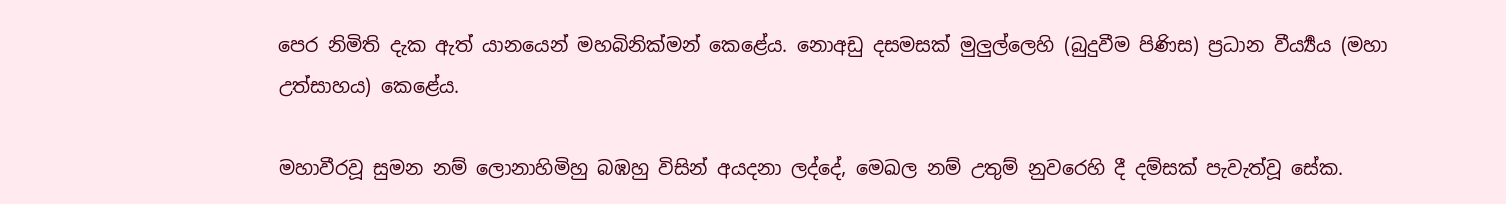පෙර නිමිති දැක ඇත් යානයෙන් මහබිනික්මන් කෙළේය. නොඅඩු දසමසක් මුලුල්ලෙහි (බුදුවීම පිණිස) ප්‍රධාන වීර්‍ය්‍යය (මහා උත්සාහය) කෙළේය.

මහාවීරවූ සුමන නම් ලොනාහිමිහු බඹහු විසින් අයදනා ලද්දේ, මෙඛල නම් උතුම් නුවරෙහි දී දම්සක් පැවැත්වූ සේක.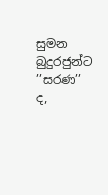සුමන බුදුරජුන්ට ’’සරණ’’ ද,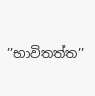’’භාවිතත්ත’’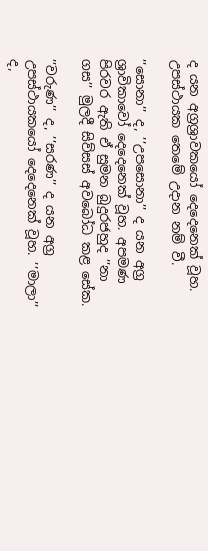ද යන අග්‍රශ්‍රාවකයෝ දෙදෙනෙක් වූහ. උපස්ථායක තෙමේ උදාන නම් වී.

’’සොනා’’ ද, ’’උපසොනා’’ ද යන අග්‍ර ශ්‍රාවිකාවෝ දෙදෙනෙක් වූහ. අපමණ පිරවර ඇති ඒ සුමන බුදුරජහුද ’’නා ගස’’ මුලදී සිව්සස් අවබෝධ කළ සේක.

’’වරුණ’’ ද, ’’සරණ’’ ද යන අග්‍ර උපස්ථායකයෝ දෙදෙනෙක් වූහ. ’’මාලා’’ ද,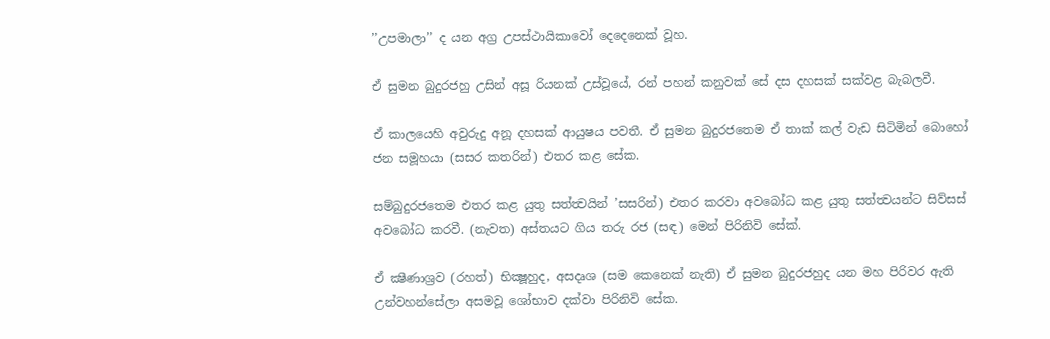’’උපමාලා’’ ද යන අග්‍ර උපස්ථායිකාවෝ දෙදෙනෙක් වූහ.

ඒ සුමන බුදුරජහු උසින් අසූ රියනක් උස්වූයේ, රන් පහන් කනුවක් සේ දස දහසක් සක්වළ බැබලවී.

ඒ කාලයෙහි අවුරුදු අනූ දහසක් ආයුෂය පවතී. ඒ සුමන බුදුරජතෙම ඒ තාක් කල් වැඩ සිටිමින් බොහෝ ජන සමූහයා (සසර කතරින්) එතර කළ සේක.

සම්බුදුරජතෙම එතර කළ යුතු සත්ත්‍වයින් ’සසරින්) එතර කරවා අවබෝධ කළ යුතු සත්ත්‍වයන්ට සිව්සස් අවබෝධ කරවී. (නැවත) අස්තයට ගිය තරු රජ (සඳ) මෙන් පිරිනිවි සේක්.

ඒ ක්‍ෂීණාශ්‍රව (රහත්) භික්‍ෂූහුද, අසදෘශ (සම කෙනෙක් නැති) ඒ සුමන බුදුරජහුද යන මහ පිරිවර ඇති උන්වහන්සේලා අසමවූ ශෝභාව දක්වා පිරිනිවි සේක.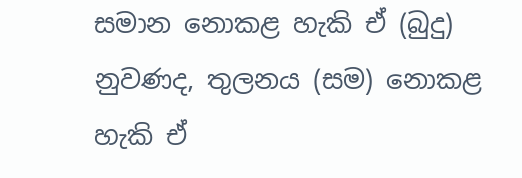සමාන නොකළ හැකි ඒ (බුදු) නුවණද, තුලනය (සම) නොකළ හැකි ඒ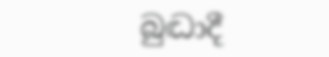බුද්‍ධාදී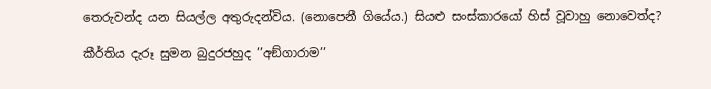තෙරුවන්ද යන සියල්ල අතුරුදන්විය. (නොපෙනී ගියේය.) සියළු සංස්කාරයෝ හිස් වූවාහු නොවෙත්ද?

කීර්තිය දැරූ සුමන බුදුරජහුද ’’අඞ්ගාරාම’’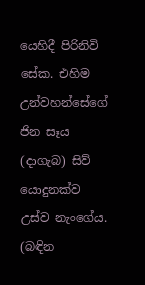යෙහිදී පිරිනිවි සේක. එහිම උන්වහන්සේගේ ජින සෑය (දාගැබ) සිව් යොදුනක්ව උස්ව නැංගේය. (බඳින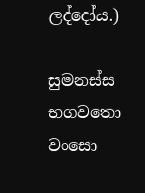ලද්දෝය.)

සුමනස්ස භගවතො වංසො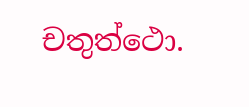චතුත්ථො.